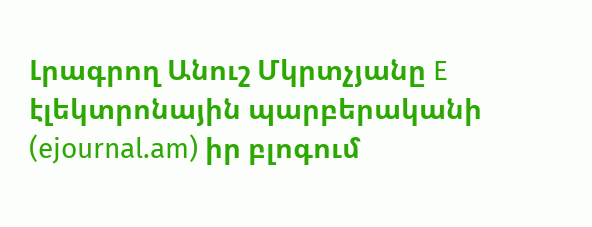Լրագրող Անուշ Մկրտչյանը E էլեկտրոնային պարբերականի (ejournal.am) իր բլոգում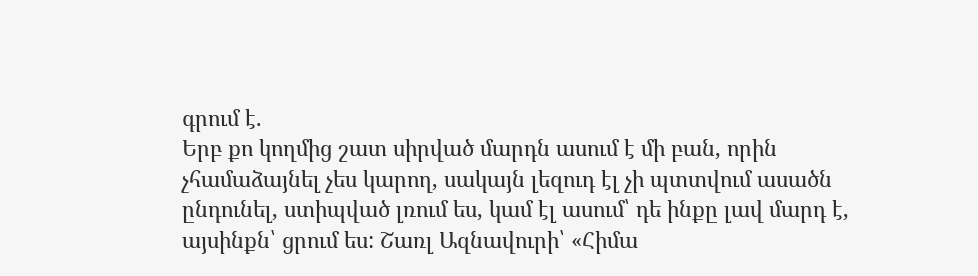գրում է.
Երբ քո կողմից շատ սիրված մարդն ասում է մի բան, որին չհամաձայնել չես կարող, սակայն լեզուդ էլ չի պտտվում ասածն ընդունել, ստիպված լռում ես, կամ էլ ասում՝ դե ինքը լավ մարդ է, այսինքն՝ ցրում ես: Շառլ Ազնավուրի՝ «Հիմա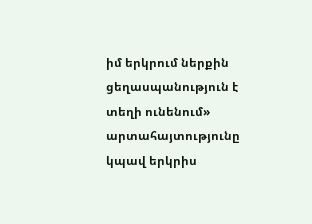իմ երկրում ներքին ցեղասպանություն է տեղի ունենում» արտահայտությունը կպավ երկրիս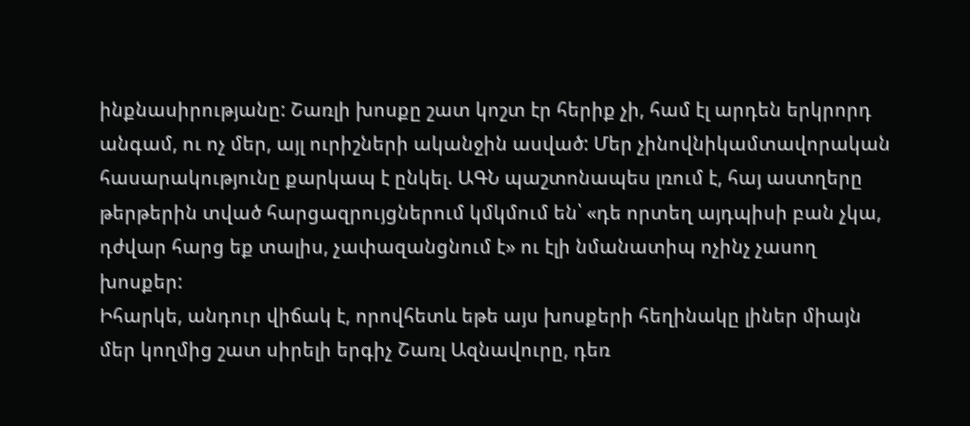ինքնասիրությանը: Շառլի խոսքը շատ կոշտ էր հերիք չի, համ էլ արդեն երկրորդ անգամ, ու ոչ մեր, այլ ուրիշների ականջին ասված: Մեր չինովնիկամտավորական հասարակությունը քարկապ է ընկել. ԱԳՆ պաշտոնապես լռում է, հայ աստղերը թերթերին տված հարցազրույցներում կմկմում են՝ «դե որտեղ այդպիսի բան չկա, դժվար հարց եք տալիս, չափազանցնում է» ու էլի նմանատիպ ոչինչ չասող խոսքեր:
Իհարկե, անդուր վիճակ է, որովհետև եթե այս խոսքերի հեղինակը լիներ միայն մեր կողմից շատ սիրելի երգիչ Շառլ Ազնավուրը, դեռ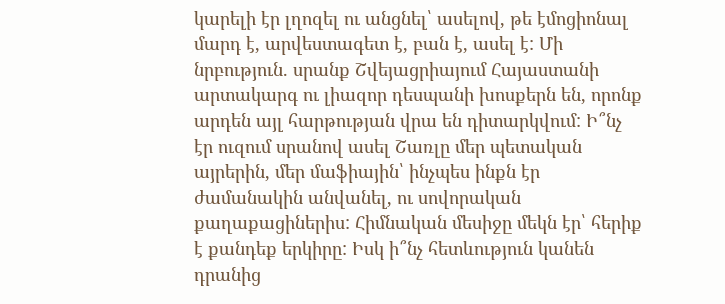կարելի էր լղոզել ու անցնել՝ ասելով, թե էմոցիոնալ մարդ է, արվեստագետ է, բան է, ասել է: Մի նրբություն. սրանք Շվեյացրիայում Հայաստանի արտակարգ ու լիազոր դեսպանի խոսքերն են, որոնք արդեն այլ հարթության վրա են դիտարկվում: Ի՞նչ էր ուզում սրանով ասել Շառլը մեր պետական այրերին, մեր մաֆիային՝ ինչպես ինքն էր ժամանակին անվանել, ու սովորական քաղաքացիներիս: Հիմնական մեսիջը մեկն էր՝ հերիք է քանդեք երկիրը: Իսկ ի՞նչ հետևություն կանեն դրանից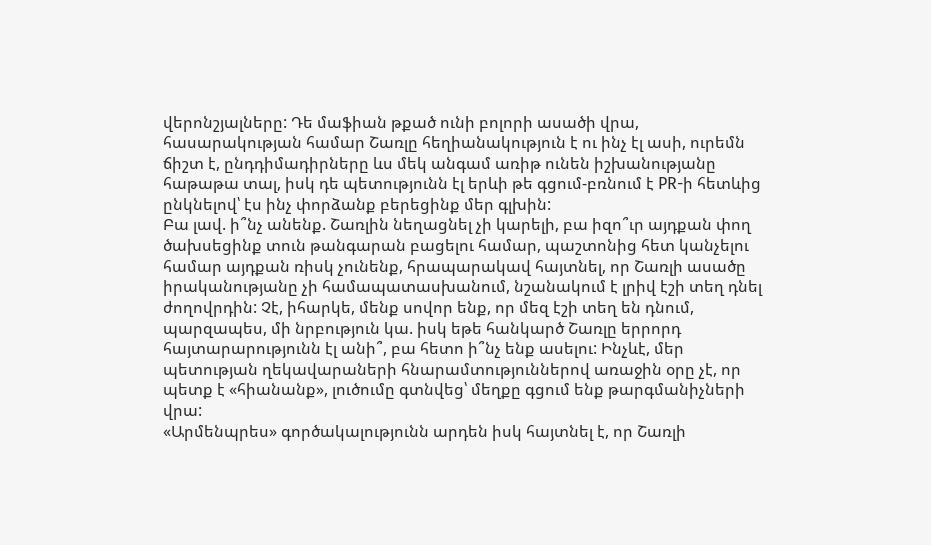վերոնշյալները: Դե մաֆիան թքած ունի բոլորի ասածի վրա, հասարակության համար Շառլը հեղիանակություն է ու ինչ էլ ասի, ուրեմն ճիշտ է, ընդդիմադիրները ևս մեկ անգամ առիթ ունեն իշխանությանը հաթաթա տալ, իսկ դե պետությունն էլ երևի թե գցում-բռնում է PR-ի հետևից ընկնելով՝ էս ինչ փորձանք բերեցինք մեր գլխին:
Բա լավ. ի՞նչ անենք. Շառլին նեղացնել չի կարելի, բա իզո՞ւր այդքան փող ծախսեցինք տուն թանգարան բացելու համար, պաշտոնից հետ կանչելու համար այդքան ռիսկ չունենք, հրապարակավ հայտնել, որ Շառլի ասածը իրականությանը չի համապատասխանում, նշանակում է լրիվ էշի տեղ դնել ժողովրդին: Չէ, իհարկե, մենք սովոր ենք, որ մեզ էշի տեղ են դնում, պարզապես, մի նրբություն կա. իսկ եթե հանկարծ Շառլը երրորդ հայտարարությունն էլ անի՞, բա հետո ի՞նչ ենք ասելու: Ինչևէ, մեր պետության ղեկավարաների հնարամտություններով առաջին օրը չէ, որ պետք է «հիանանք», լուծումը գտնվեց՝ մեղքը գցում ենք թարգմանիչների վրա:
«Արմենպրես» գործակալությունն արդեն իսկ հայտնել է, որ Շառլի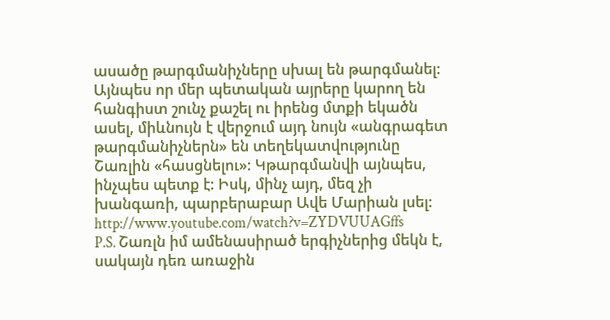ասածը թարգմանիչները սխալ են թարգմանել: Այնպես որ մեր պետական այրերը կարող են հանգիստ շունչ քաշել ու իրենց մտքի եկածն ասել, միևնույն է վերջում այդ նույն «անգրագետ թարգմանիչներն» են տեղեկատվությունը Շառլին «հասցնելու»: Կթարգմանվի այնպես, ինչպես պետք է: Իսկ, մինչ այդ, մեզ չի խանգառի, պարբերաբար Ավե Մարիան լսել: http://www.youtube.com/watch?v=ZYDVUUAGffs
P.S. Շառլն իմ ամենասիրած երգիչներից մեկն է, սակայն դեռ առաջին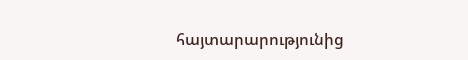հայտարարությունից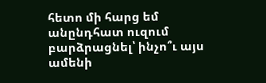հետո մի հարց եմ անընդհատ ուզում բարձրացնել՝ ինչո՞ւ այս ամենի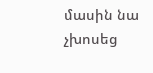մասին նա չխոսեց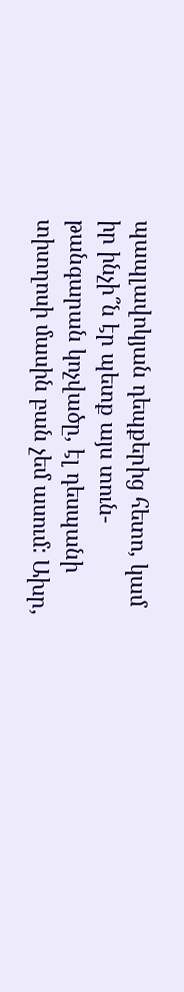պապլավոկյան դեպքերից հետո, կամ իր ինչի՞ն էր պետք այս տուն-թանգարան կոչվածը, էլ դեսպանի տիտղոսի մասին բան չեմ ասում: Ախր,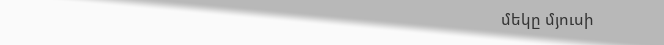մեկը մյուսի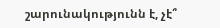շարունակությունն է, չէ՞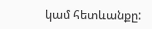կամ հետևանքը: